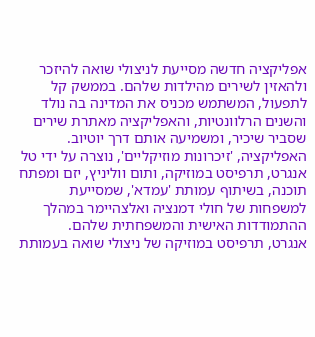אפליקציה חדשה מסייעת לניצולי שואה להיזכר ולהאזין לשירים מהילדות שלהם. בממשק קל לתפעול, המשתמש מכניס את המדינה בה נולד והשנים הרלוונטיות, והאפליקציה מאתרת שירים שסביר שיכיר, ומשמיעה אותם דרך יוטיוב.
האפליקציה, 'זיכרונות מוזיקליים', נוצרה על ידי טל אנגרט, תרפיסט במוזיקה, ותום ווליניץ, יזם ומפתח תוכנה, בשיתוף עמותת 'עמדא', שמסייעת למשפחות של חולי דמנציה ואלצהיימר במהלך ההתמודדות האישית והמשפחתית שלהם.
אנגרט, תרפיסט במוזיקה של ניצולי שואה בעמותת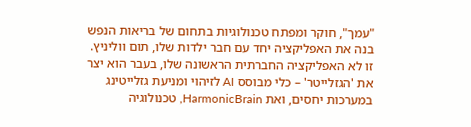"עמך", חוקר ומפתח טכנולוגיות בתחום של בריאות הנפש בנה את האפליקציה יחד עם חבר ילדות שלו, תום ווליניץ. זו לא האפליקציה החברתית הראשונה שלו, בעבר הוא יצר את 'הגזלייטר' – כלי מבוסס AI לזיהוי ומניעת גזלייטינג במערכות יחסים, ואת HarmonicBrain, טכנולוגיה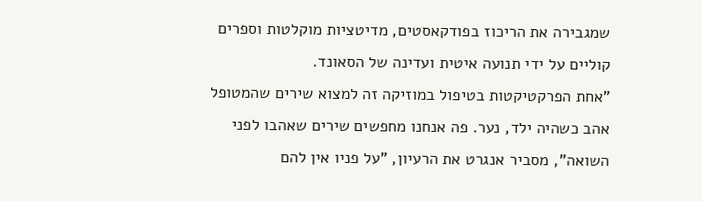שמגבירה את הריכוז בפודקאסטים, מדיטציות מוקלטות וספרים קוליים על ידי תנועה איטית ועדינה של הסאונד.
"אחת הפרקטיקטות בטיפול במוזיקה זה למצוא שירים שהמטופל אהב כשהיה ילד, נער. פה אנחנו מחפשים שירים שאהבו לפני השואה", מסביר אנגרט את הרעיון, "על פניו אין להם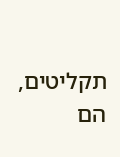תקליטים, הם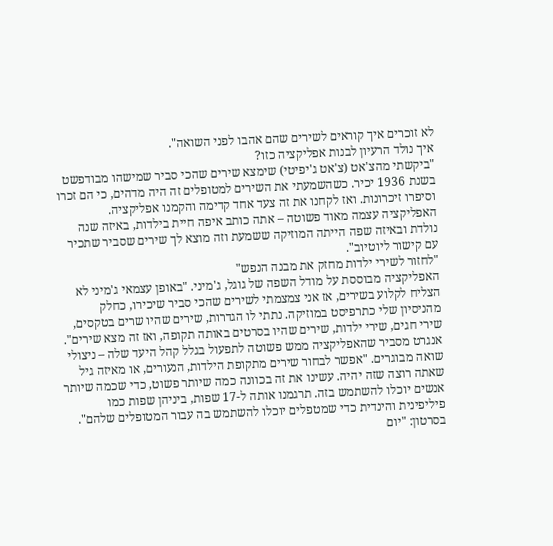לא זוכרים איך קוראים לשירים שהם אהבו לפני השואה".
איך נולד הרעיון לבנות אפליקציה כזו?
"ביקשתי מהצ'אט (צ'אט ג'יפיטי) שימצא שירים שהכי סביר שמישהו מבודפשט בשנת 1936 יכיר. כשהשמעתי את השירים למטופלים זה היה מדהים, כי הם זכרו וסיפרו זיכרונות. ואז לקחנו את זה צעד אחד קדימה והקמנו אפליקציה. האפליקציה עצמה מאוד פשוטה – אתה כותב איפה חיית בילדות, באיזה שנה נולדת ובאיזה שפה הייתה המוזיקה ששמעת וזה מוצא לך שירים שסביר שתכיר עם קישור ליוטיוב".
"לחזור לשירי ילדות מחזק את מבנה הנפש"
האפליקציה מבוססת על מודל השפה של גוגל, ג'מיני. "באופן עצמאי ג'מיני לא הצליח לקלוע בשירים, אז אני צמצמתי לשירים שהכי סביר שיכירו, כחלק מהניסיון שלי כתרפיסט במוזיקה. נתתי לו הגדרות, שירים שהיו שרים בטקסים, שירי חגים, שירי ילדות, שירים שהיו בסרטים באותה תקופה, ואז זה מצא שירים".
אנגרט מסביר שהאפליקציה ממש פשוטה לתפעול בגלל קהל היעד שלה – ניצולי שואה מבוגרים. "אפשר לבחור שירים מתקופת הילדות, הנעורים, או מאיזה גיל שאתה רוצה שזה יהיה. עשינו את זה בכוונה כמה שיותר פשוט, כדי שכמה שיותר אנשים יוכלו להשתמש בזה. תרגמנו אותה ל-17 שפות, ביניהן שפות כמו פיליפינית והינדית כדי שמטפלים יוכלו להשתמש בה עבור המטופלים שלהם".
בסרטון: "יום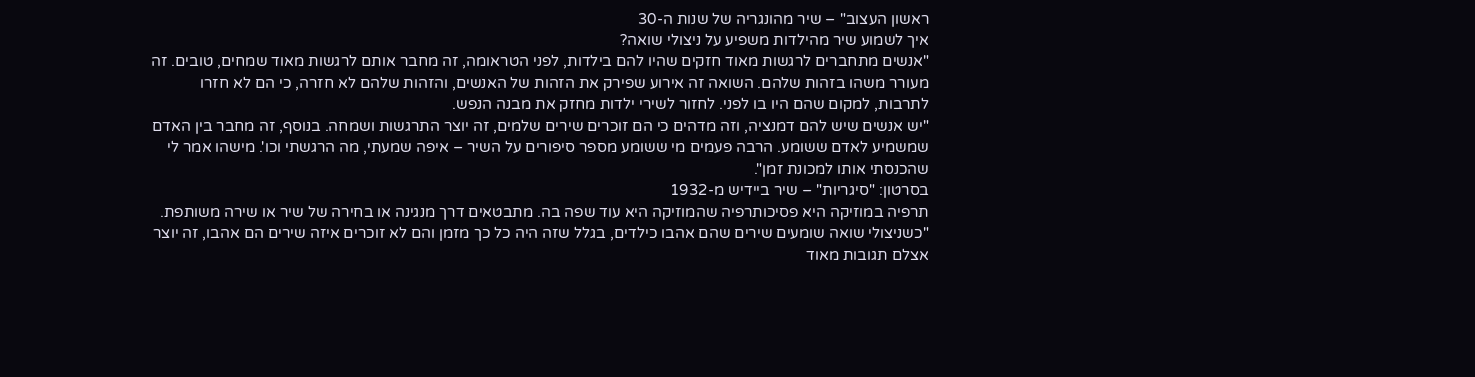ראשון העצוב" – שיר מהונגריה של שנות ה-30
איך לשמוע שיר מהילדות משפיע על ניצולי שואה?
"אנשים מתחברים לרגשות מאוד חזקים שהיו להם בילדות, לפני הטראומה, זה מחבר אותם לרגשות מאוד שמחים, טובים. זה מעורר משהו בזהות שלהם. השואה זה אירוע שפירק את הזהות של האנשים, והזהות שלהם לא חזרה, כי הם לא חזרו לתרבות, למקום שהם היו בו לפני. לחזור לשירי ילדות מחזק את מבנה הנפש.
"יש אנשים שיש להם דמנציה, וזה מדהים כי הם זוכרים שירים שלמים, זה יוצר התרגשות ושמחה. בנוסף, זה מחבר בין האדם שמשמיע לאדם ששומע. הרבה פעמים מי ששומע מספר סיפורים על השיר – איפה שמעתי, מה הרגשתי וכו'. מישהו אמר לי שהכנסתי אותו למכונת זמן".
בסרטון: "סיגריות" – שיר ביידיש מ-1932
תרפיה במוזיקה היא פסיכותרפיה שהמוזיקה היא עוד שפה בה. מתבטאים דרך מנגינה או בחירה של שיר או שירה משותפת. "כשניצולי שואה שומעים שירים שהם אהבו כילדים, בגלל שזה היה כל כך מזמן והם לא זוכרים איזה שירים הם אהבו, זה יוצר אצלם תגובות מאוד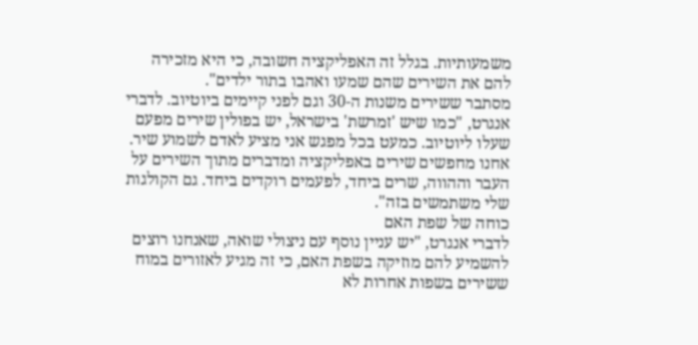משמעותיות. בגלל זה האפליקציה חשובה, כי היא מזכירה להם את השירים שהם שמעו ואהבו בתור ילדים".
מסתבר ששירים משנות ה-30 וגם לפני קיימים ביוטיוב. לדברי אנגרט, "כמו שיש 'זמרשת' בישראל, יש בפולין שירים מפעם שעלו ליוטיוב. כמעט בכל מפגש אני מציע לאדם לשמוע שיר. אחנו מחפשים שירים באפליקציה ומדברים מתוך השירים על העבר וההווה, שרים ביחד, לפעמים רוקדים ביחד. גם הקולגות שלי משתמשים בזה".
כוחה של שפת האם
לדברי אנגרט, "יש עניין נוסף עם ניצולי שואה, שאנחנו רוצים להשמיע להם מוזיקה בשפת האם, כי זה מגיע לאזורים במוח ששירים בשפות אחרות לא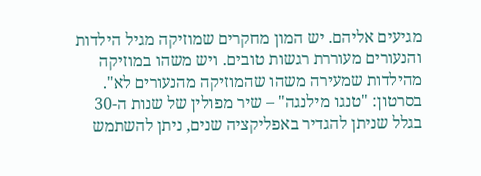מגיעים אליהם. יש המון מחקרים שמוזיקה מגיל הילדות והנעורים מעוררת רגשות טובים. ויש משהו במוזיקה מהילדות שמעירה משהו שהמוזיקה מהנעורים לא".
בסרטון: "טנגו מילנגה" – שיר מפולין של שנות ה-30
בגלל שניתן להגדיר באפליקציה שנים, ניתן להשתמש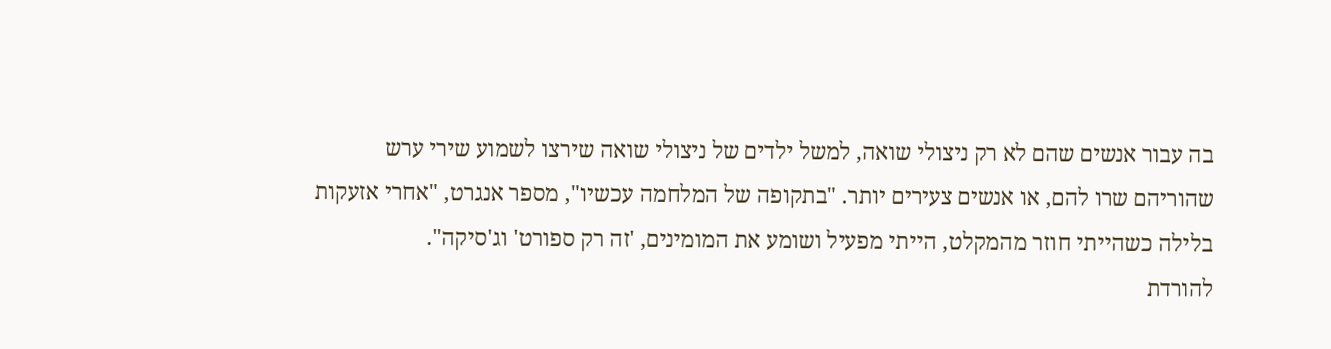בה עבור אנשים שהם לא רק ניצולי שואה, למשל ילדים של ניצולי שואה שירצו לשמוע שירי ערש שהוריהם שרו להם, או אנשים צעירים יותר. "בתקופה של המלחמה עכשיו", מספר אנגרט, "אחרי אזעקות בלילה כשהייתי חוזר מהמקלט, הייתי מפעיל ושומע את המומינים, 'זה רק ספורט' וג'סיקה".
להורדת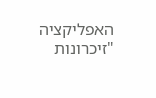האפליקציה "זיכרונות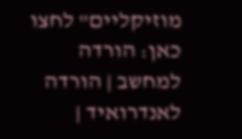מוזיקליים" לחצו כאן: הורדה למחשב | הורדה לאנדרואיד |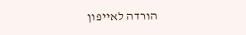הורדה לאייפון